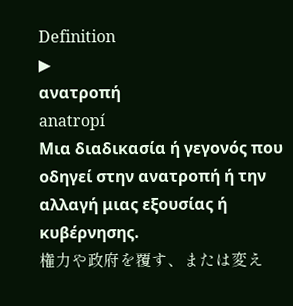Definition
▶
ανατροπή
anatropí
Μια διαδικασία ή γεγονός που οδηγεί στην ανατροπή ή την αλλαγή μιας εξουσίας ή κυβέρνησης.
権力や政府を覆す、または変え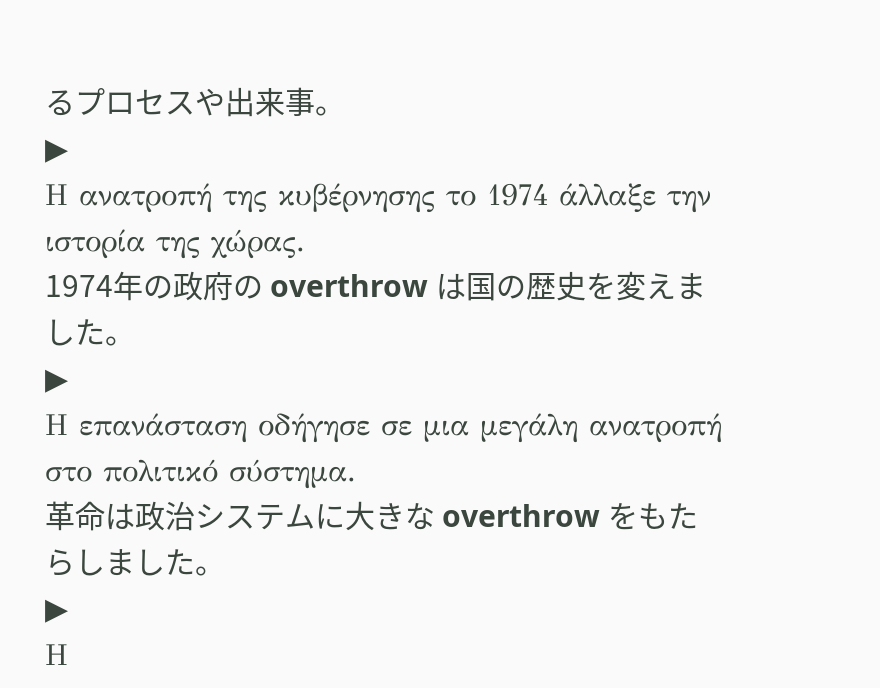るプロセスや出来事。
▶
Η ανατροπή της κυβέρνησης το 1974 άλλαξε την ιστορία της χώρας.
1974年の政府の overthrow は国の歴史を変えました。
▶
Η επανάσταση οδήγησε σε μια μεγάλη ανατροπή στο πολιτικό σύστημα.
革命は政治システムに大きな overthrow をもたらしました。
▶
Η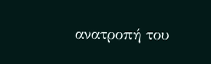ανατροπή του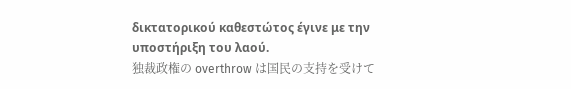δικτατορικού καθεστώτος έγινε με την υποστήριξη του λαού.
独裁政権の overthrow は国民の支持を受けて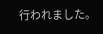行われました。